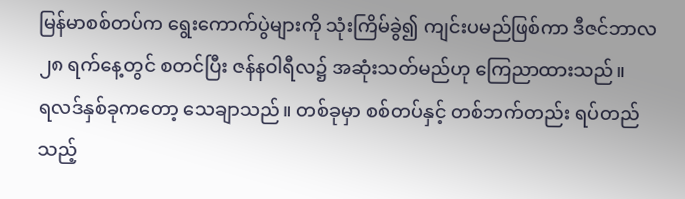မြန်မာစစ်တပ်က ရွေးကောက်ပွဲများကို သုံးကြိမ်ခွဲ၍ ကျင်းပမည်ဖြစ်ကာ ဒီဇင်ဘာလ ၂၈ ရက်နေ့တွင် စတင်ပြီး ဇန်နဝါရီလ၌ အဆုံးသတ်မည်ဟု ကြေညာထားသည်။
ရလဒ်နှစ်ခုကတော့ သေချာသည်။ တစ်ခုမှာ စစ်တပ်နှင့် တစ်ဘက်တည်း ရပ်တည်သည့်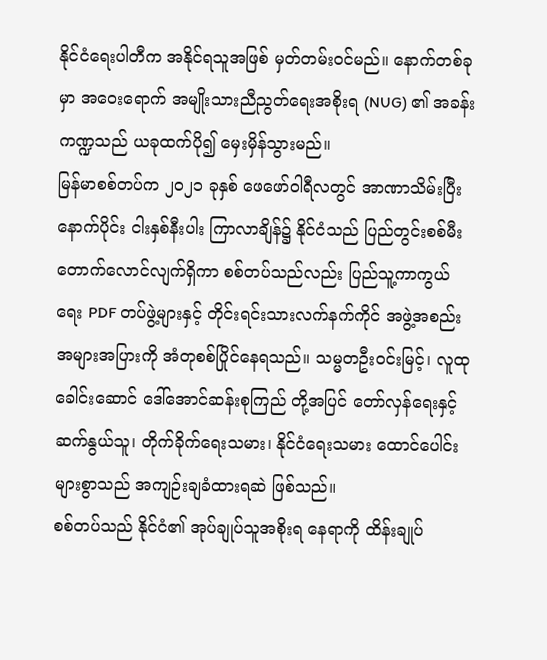နိုင်ငံရေးပါတီက အနိုင်ရသူအဖြစ် မှတ်တမ်းဝင်မည်။ နောက်တစ်ခုမှာ အဝေးရောက် အမျိုးသားညီညွတ်ရေးအစိုးရ (NUG) ၏ အခန်းကဏ္ဍသည် ယခုထက်ပို၍ မှေးမှိန်သွားမည်။
မြန်မာစစ်တပ်က ၂၀၂၁ ခုနှစ် ဖေဖော်ဝါရီလတွင် အာဏာသိမ်းပြီးနောက်ပိုင်း ငါးနှစ်နီးပါး ကြာလာချိန်၌ နိုင်ငံသည် ပြည်တွင်းစစ်မီး တောက်လောင်လျက်ရှိကာ စစ်တပ်သည်လည်း ပြည်သူ့ကာကွယ်ရေး PDF တပ်ဖွဲ့များနှင့် တိုင်းရင်းသားလက်နက်ကိုင် အဖွဲ့အစည်း အများအပြားကို အံတုစစ်ပြိုင်နေရသည်။ သမ္မတဦးဝင်းမြင့်၊ လူထုခေါင်းဆောင် ဒေါ်အောင်ဆန်းစုကြည် တို့အပြင် တော်လှန်ရေးနှင့် ဆက်နွယ်သူ၊ တိုက်ခိုက်ရေးသမား၊ နိုင်ငံရေးသမား ထောင်ပေါင်းများစွာသည် အကျဉ်းချခံထားရဆဲ ဖြစ်သည်။
စစ်တပ်သည် နိုင်ငံ၏ အုပ်ချုပ်သူအစိုးရ နေရာကို ထိန်းချုပ်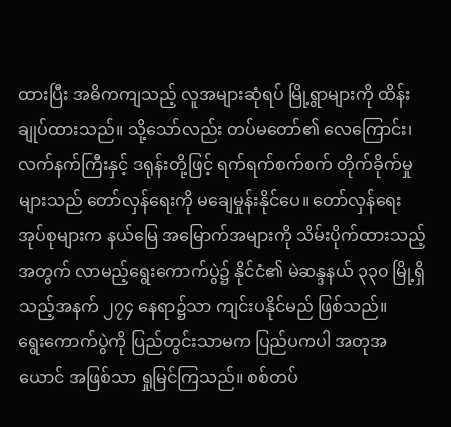ထားပြီး အဓိကကျသည့် လူအများဆုံရပ် မြို့ရွာများကို ထိန်းချုပ်ထားသည်။ သို့သော်လည်း တပ်မတော်၏ လေကြောင်း၊ လက်နက်ကြီးနှင့် ဒရုန်းတို့ဖြင့် ရက်ရက်စက်စက် တိုက်ခိုက်မှုများသည် တော်လှန်ရေးကို မချေမှုန်းနိုင်ပေ။ တော်လှန်ရေးအုပ်စုများက နယ်မြေ အမြောက်အများကို သိမ်းပိုက်ထားသည့်အတွက် လာမည့်ရွေးကောက်ပွဲ၌ နိုင်ငံ၏ မဲဆန္ဒနယ် ၃၃၀ မြို့ရှိသည့်အနက် ၂၇၄ နေရာ၌သာ ကျင်းပနိုင်မည် ဖြစ်သည်။
ရွေးကောက်ပွဲကို ပြည်တွင်းသာမက ပြည်ပကပါ အတုအယောင် အဖြစ်သာ ရှုမြင်ကြသည်။ စစ်တပ်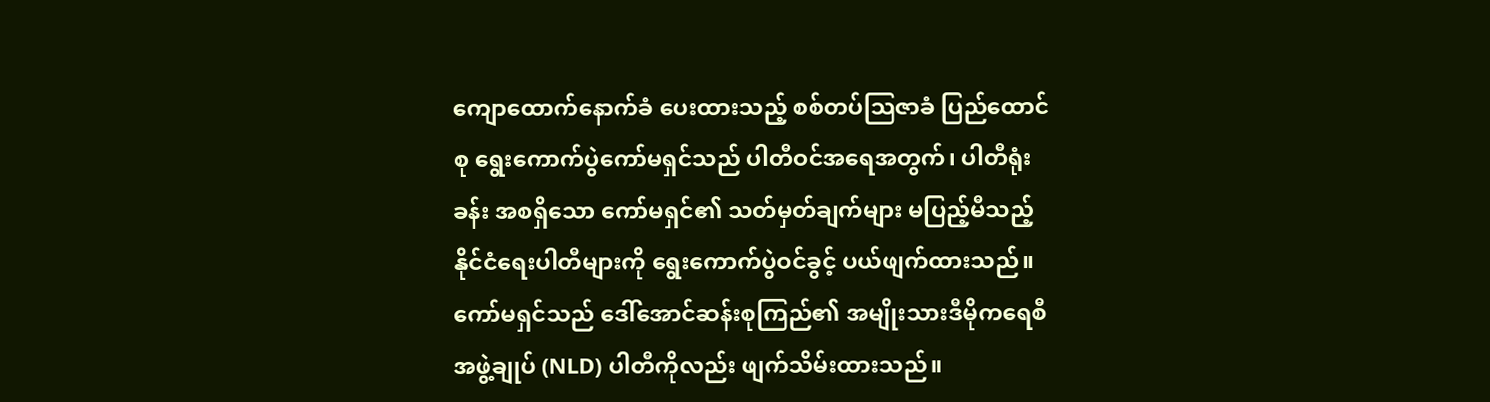ကျောထောက်နောက်ခံ ပေးထားသည့် စစ်တပ်သြဇာခံ ပြည်ထောင်စု ရွေးကောက်ပွဲကော်မရှင်သည် ပါတီဝင်အရေအတွက်၊ ပါတီရုံးခန်း အစရှိသော ကော်မရှင်၏ သတ်မှတ်ချက်များ မပြည့်မီသည့် နိုင်ငံရေးပါတီများကို ရွေးကောက်ပွဲဝင်ခွင့် ပယ်ဖျက်ထားသည်။ ကော်မရှင်သည် ဒေါ်အောင်ဆန်းစုကြည်၏ အမျိုးသားဒီမိုကရေစီအဖွဲ့ချုပ် (NLD) ပါတီကိုလည်း ဖျက်သိမ်းထားသည်။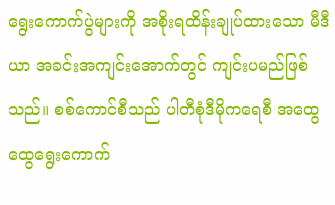ရွေးကောက်ပွဲများကို အစိုးရထိန်းချုပ်ထားသော မီဒီယာ အခင်းအကျင်းအောက်တွင် ကျင်းပမည်ဖြစ်သည်။ စစ်ကောင်စီသည် ပါတီစုံဒီမိုကရေစီ အထွေထွေရွေးကောက်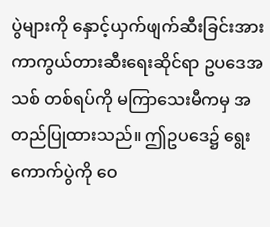ပွဲများကို နှောင့်ယှက်ဖျက်ဆီးခြင်းအား ကာကွယ်တားဆီးရေးဆိုင်ရာ ဥပဒေအသစ် တစ်ရပ်ကို မကြာသေးမီကမှ အတည်ပြုထားသည်။ ဤဥပဒေ၌ ရွေးကောက်ပွဲကို ဝေ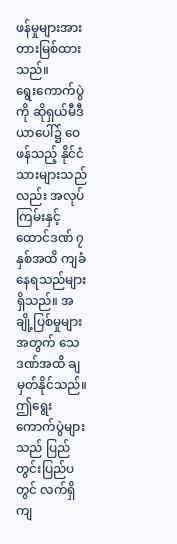ဖန်မှုများအား တားမြစ်ထားသည်။
ရွေးကောက်ပွဲကို ဆိုရှယ်မီဒီယာပေါ်၌ ဝေဖန်သည့် နိုင်ငံသားများသည်လည်း အလုပ်ကြမ်းနှင့် ထောင်ဒဏ် ၇ နှစ်အထိ ကျခံနေရသည်များ ရှိသည်။ အချို့ပြစ်မှုများအတွက် သေဒဏ်အထိ ချမှတ်နိုင်သည်။
ဤရွေးကောက်ပွဲများသည် ပြည်တွင်းပြည်ပတွင် လက်ရှိ ကျ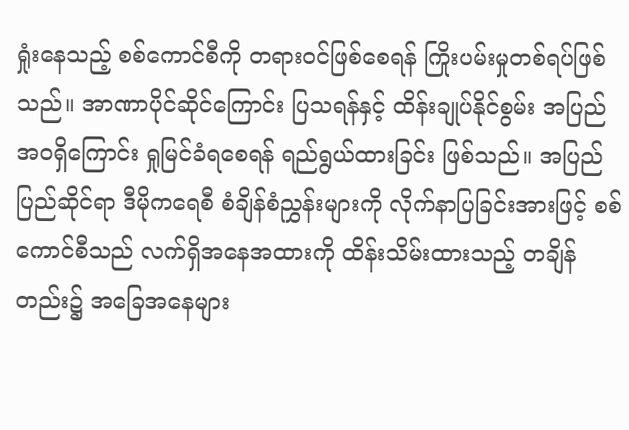ရှုံးနေသည့် စစ်ကောင်စီကို တရားဝင်ဖြစ်စေရန် ကြိုးပမ်းမှုတစ်ရပ်ဖြစ်သည်။ အာဏာပိုင်ဆိုင်ကြောင်း ပြသရန်နှင့် ထိန်းချုပ်နိုင်စွမ်း အပြည်အဝရှိကြောင်း ရှုမြင်ခံရစေရန် ရည်ရွယ်ထားခြင်း ဖြစ်သည်။ အပြည်ပြည်ဆိုင်ရာ ဒီမိုကရေစီ စံချိန်စံညွှန်းများကို လိုက်နာပြခြင်းအားဖြင့် စစ်ကောင်စီသည် လက်ရှိအနေအထားကို ထိန်းသိမ်းထားသည့် တချိန်တည်း၌ အခြေအနေများ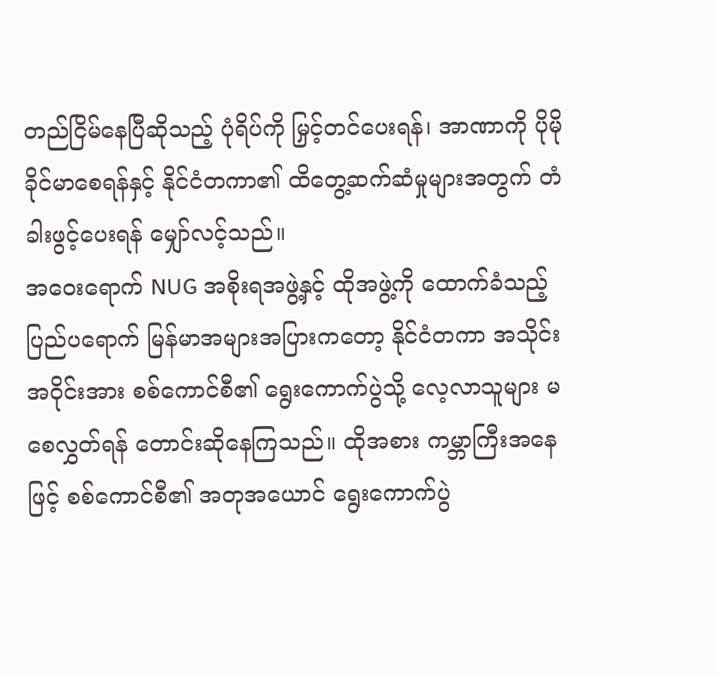တည်ငြိမ်နေပြီဆိုသည့် ပုံရိပ်ကို မြှင့်တင်ပေးရန်၊ အာဏာကို ပိုမိုခိုင်မာစေရန်နှင့် နိုင်ငံတကာ၏ ထိတွေ့ဆက်ဆံမှုများအတွက် တံခါးဖွင့်ပေးရန် မျှော်လင့်သည်။
အဝေးရောက် NUG အစိုးရအဖွဲ့နှင့် ထိုအဖွဲ့ကို ထောက်ခံသည့် ပြည်ပရောက် မြန်မာအများအပြားကတော့ နိုင်ငံတကာ အသိုင်းအဝိုင်းအား စစ်ကောင်စီ၏ ရွေးကောက်ပွဲသို့ လေ့လာသူများ မစေလွှတ်ရန် တောင်းဆိုနေကြသည်။ ထိုအစား ကမ္ဘာကြီးအနေဖြင့် စစ်ကောင်စီ၏ အတုအယောင် ရွေးကောက်ပွဲ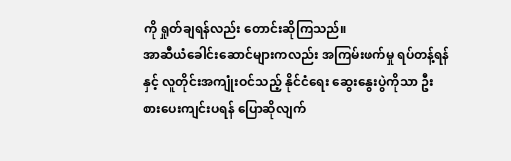ကို ရှုတ်ချရန်လည်း တောင်းဆိုကြသည်။
အာဆီယံခေါင်းဆောင်များကလည်း အကြမ်းဖက်မှု ရပ်တန့်ရန်နှင့် လူတိုင်းအကျုံးဝင်သည့် နိုင်ငံရေး ဆွေးနွေးပွဲကိုသာ ဦးစားပေးကျင်းပရန် ပြောဆိုလျက်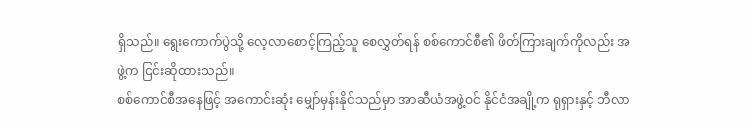ရှိသည်။ ရွေးကောက်ပွဲသို့ လေ့လာစောင့်ကြည့်သူ စေလွှတ်ရန် စစ်ကောင်စီ၏ ဖိတ်ကြားချက်ကိုလည်း အဖွဲ့က ငြင်းဆိုထားသည်။
စစ်ကောင်စီအနေဖြင့် အကောင်းဆုံး မျှော်မှန်းနိုင်သည်မှာ အာဆီယံအဖွဲ့ဝင် နိုင်ငံအချို့က ရုရှားနှင့် ဘီလာ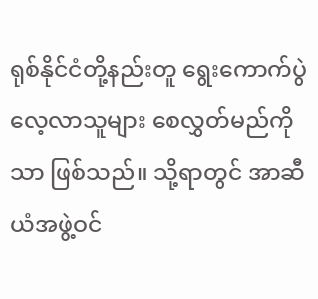ရုစ်နိုင်ငံတို့နည်းတူ ရွေးကောက်ပွဲ လေ့လာသူများ စေလွှတ်မည်ကိုသာ ဖြစ်သည်။ သို့ရာတွင် အာဆီယံအဖွဲ့ဝင်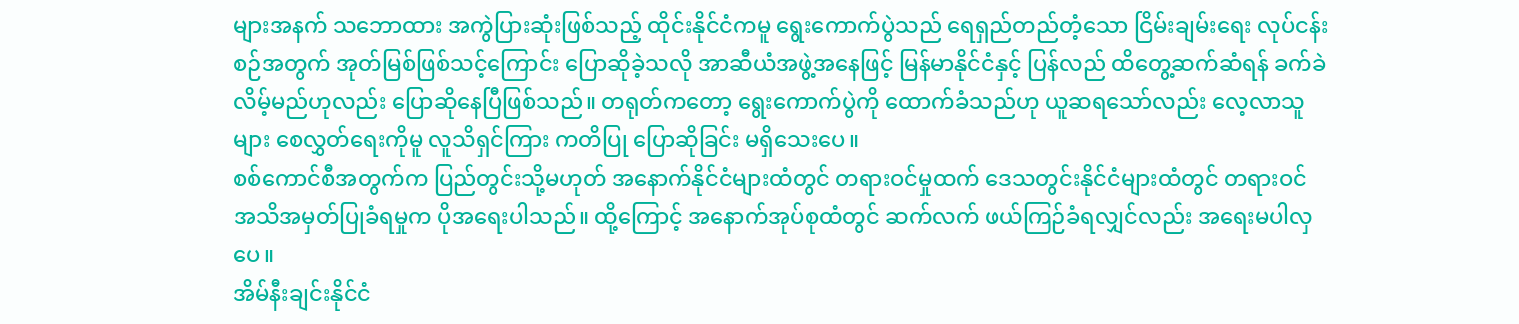များအနက် သဘောထား အကွဲပြားဆုံးဖြစ်သည့် ထိုင်းနိုင်ငံကမူ ရွေးကောက်ပွဲသည် ရေရှည်တည်တံ့သော ငြိမ်းချမ်းရေး လုပ်ငန်းစဉ်အတွက် အုတ်မြစ်ဖြစ်သင့်ကြောင်း ပြောဆိုခဲ့သလို အာဆီယံအဖွဲ့အနေဖြင့် မြန်မာနိုင်ငံနှင့် ပြန်လည် ထိတွေ့ဆက်ဆံရန် ခက်ခဲလိမ့်မည်ဟုလည်း ပြောဆိုနေပြီဖြစ်သည်။ တရုတ်ကတော့ ရွေးကောက်ပွဲကို ထောက်ခံသည်ဟု ယူဆရသော်လည်း လေ့လာသူများ စေလွှတ်ရေးကိုမူ လူသိရှင်ကြား ကတိပြု ပြောဆိုခြင်း မရှိသေးပေ။
စစ်ကောင်စီအတွက်က ပြည်တွင်းသို့မဟုတ် အနောက်နိုင်ငံများထံတွင် တရားဝင်မှုထက် ဒေသတွင်းနိုင်ငံများထံတွင် တရားဝင် အသိအမှတ်ပြုခံရမှုက ပိုအရေးပါသည်။ ထို့ကြောင့် အနောက်အုပ်စုထံတွင် ဆက်လက် ဖယ်ကြဉ်ခံရလျှင်လည်း အရေးမပါလှပေ။
အိမ်နီးချင်းနိုင်ငံ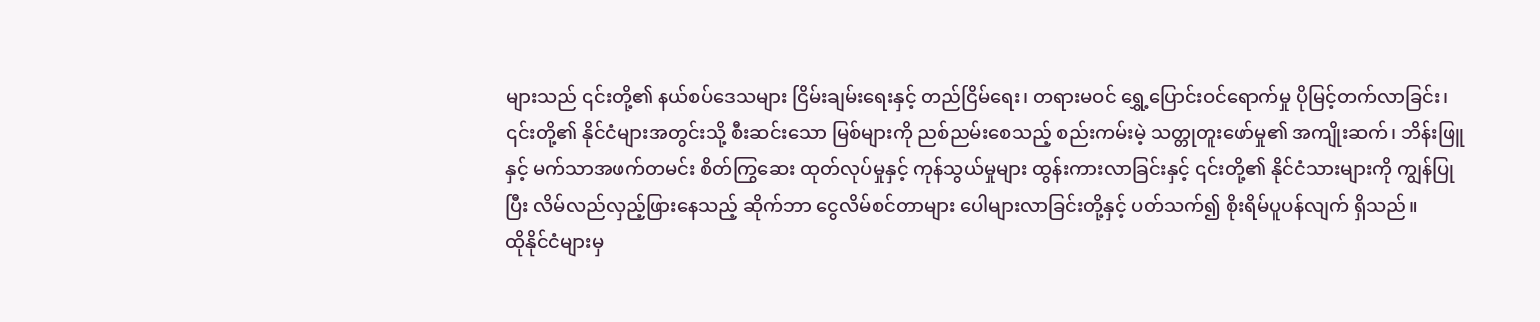များသည် ၎င်းတို့၏ နယ်စပ်ဒေသများ ငြိမ်းချမ်းရေးနှင့် တည်ငြိမ်ရေး၊ တရားမဝင် ရွှေ့ပြောင်းဝင်ရောက်မှု ပိုမြင့်တက်လာခြင်း၊ ၎င်းတို့၏ နိုင်ငံများအတွင်းသို့ စီးဆင်းသော မြစ်များကို ညစ်ညမ်းစေသည့် စည်းကမ်းမဲ့ သတ္တုတူးဖော်မှု၏ အကျိုးဆက်၊ ဘိန်းဖြူနှင့် မက်သာအဖက်တမင်း စိတ်ကြွဆေး ထုတ်လုပ်မှုနှင့် ကုန်သွယ်မှုများ ထွန်းကားလာခြင်းနှင့် ၎င်းတို့၏ နိုင်ငံသားများကို ကျွန်ပြုပြီး လိမ်လည်လှည့်ဖြားနေသည့် ဆိုက်ဘာ ငွေလိမ်စင်တာများ ပေါများလာခြင်းတို့နှင့် ပတ်သက်၍ စိုးရိမ်ပူပန်လျက် ရှိသည်။
ထိုနိုင်ငံများမှ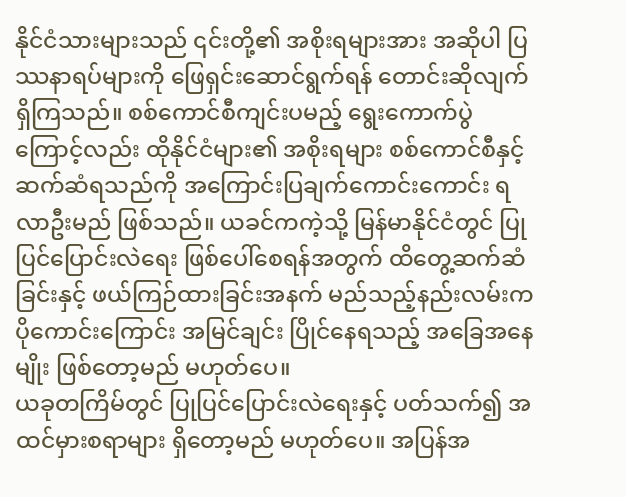နိုင်ငံသားများသည် ၎င်းတို့၏ အစိုးရများအား အဆိုပါ ပြဿနာရပ်များကို ဖြေရှင်းဆောင်ရွက်ရန် တောင်းဆိုလျက် ရှိကြသည်။ စစ်ကောင်စီကျင်းပမည့် ရွေးကောက်ပွဲကြောင့်လည်း ထိုနိုင်ငံများ၏ အစိုးရများ စစ်ကောင်စီနှင့် ဆက်ဆံရသည်ကို အကြောင်းပြချက်ကောင်းကောင်း ရလာဦးမည် ဖြစ်သည်။ ယခင်ကကဲ့သို့ မြန်မာနိုင်ငံတွင် ပြုပြင်ပြောင်းလဲရေး ဖြစ်ပေါ်စေရန်အတွက် ထိတွေ့ဆက်ဆံခြင်းနှင့် ဖယ်ကြဉ်ထားခြင်းအနက် မည်သည့်နည်းလမ်းက ပိုကောင်းကြောင်း အမြင်ချင်း ပြိုင်နေရသည့် အခြေအနေမျိုး ဖြစ်တော့မည် မဟုတ်ပေ။
ယခုတကြိမ်တွင် ပြုပြင်ပြောင်းလဲရေးနှင့် ပတ်သက်၍ အထင်မှားစရာများ ရှိတော့မည် မဟုတ်ပေ။ အပြန်အ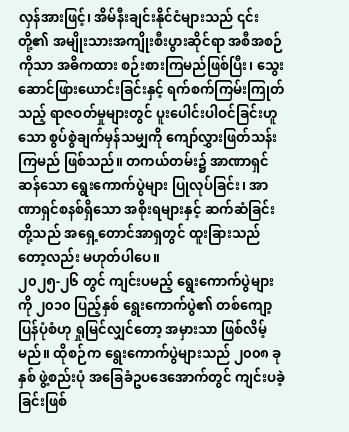လှန်အားဖြင့်၊ အိမ်နီးချင်းနိုင်ငံများသည် ၎င်းတို့၏ အမျိုးသားအကျိုးစီးပွားဆိုင်ရာ အစီအစဉ်ကိုသာ အဓိကထား စဉ်းစားကြမည်ဖြစ်ပြီး၊ သွေးဆောင်ဖြားယောင်းခြင်းနှင့် ရက်စက်ကြမ်းကြုတ်သည့် ရာဇဝတ်မှုများတွင် ပူးပေါင်းပါဝင်ခြင်းဟူသော စွပ်စွဲချက်မှန်သမျှကို ကျော်လွှားဖြတ်သန်းကြမည် ဖြစ်သည်။ တကယ်တမ်း၌ အာဏာရှင်ဆန်သော ရွေးကောက်ပွဲများ ပြုလုပ်ခြင်း၊ အာဏာရှင်စနစ်ရှိသော အစိုးရများနှင့် ဆက်ဆံခြင်းတို့သည် အရှေ့တောင်အာရှတွင် ထူးခြားသည်တော့လည်း မဟုတ်ပါပေ။
၂၀၂၅-၂၆ တွင် ကျင်းပမည့် ရွေးကောက်ပွဲများကို ၂၀၁၀ ပြည့်နှစ် ရွေးကောက်ပွဲ၏ တစ်ကျော့ပြန်ပုံစံဟု ရှုမြင်လျှင်တော့ အမှားသာ ဖြစ်လိမ့်မည်။ ထိုစဉ်က ရွေးကောက်ပွဲများသည် ၂၀၀၈ ခုနှစ် ဖွဲ့စည်းပုံ အခြေခံဥပဒေအောက်တွင် ကျင်းပခဲ့ခြင်းဖြစ်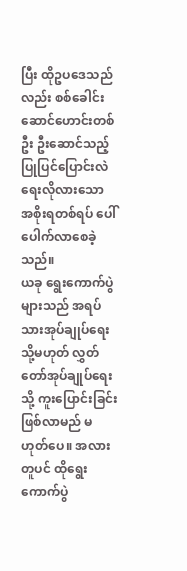ပြီး ထိုဥပဒေသည်လည်း စစ်ခေါင်းဆောင်ဟောင်းတစ်ဦး ဦးဆောင်သည့် ပြုပြင်ပြောင်းလဲရေးလိုလားသော အစိုးရတစ်ရပ် ပေါ်ပေါက်လာစေခဲ့သည်။
ယခု ရွေးကောက်ပွဲများသည် အရပ်သားအုပ်ချုပ်ရေး သို့မဟုတ် လွှတ်တော်အုပ်ချုပ်ရေးသို့ ကူးပြောင်းခြင်း ဖြစ်လာမည် မဟုတ်ပေ။ အလားတူပင် ထိုရွေးကောက်ပွဲ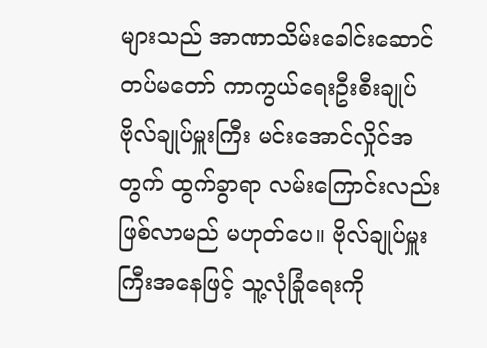များသည် အာဏာသိမ်းခေါင်းဆောင် တပ်မတော် ကာကွယ်ရေးဦးစီးချုပ် ဗိုလ်ချုပ်မှူးကြီး မင်းအောင်လှိုင်အတွက် ထွက်ခွာရာ လမ်းကြောင်းလည်း ဖြစ်လာမည် မဟုတ်ပေ။ ဗိုလ်ချုပ်မှူးကြီးအနေဖြင့် သူ့လုံခြုံရေးကို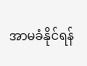အာမခံနိုင်ရန်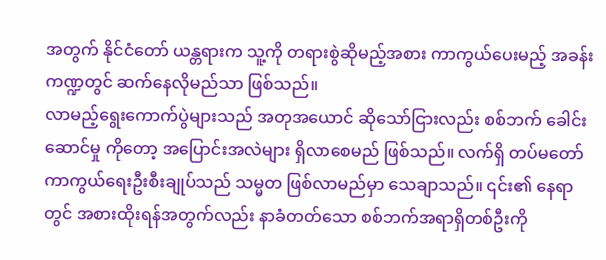အတွက် နိုင်ငံတော် ယန္တရားက သူ့ကို တရားစွဲဆိုမည့်အစား ကာကွယ်ပေးမည့် အခန်းကဏ္ဍတွင် ဆက်နေလိုမည်သာ ဖြစ်သည်။
လာမည့်ရွေးကောက်ပွဲများသည် အတုအယောင် ဆိုသော်ငြားလည်း စစ်ဘက် ခေါင်းဆောင်မှု ကိုတော့ အပြောင်းအလဲများ ရှိလာစေမည် ဖြစ်သည်။ လက်ရှိ တပ်မတော် ကာကွယ်ရေးဦးစီးချုပ်သည် သမ္မတ ဖြစ်လာမည်မှာ သေချာသည်။ ၎င်း၏ နေရာတွင် အစားထိုးရန်အတွက်လည်း နာခံတတ်သော စစ်ဘက်အရာရှိတစ်ဦးကို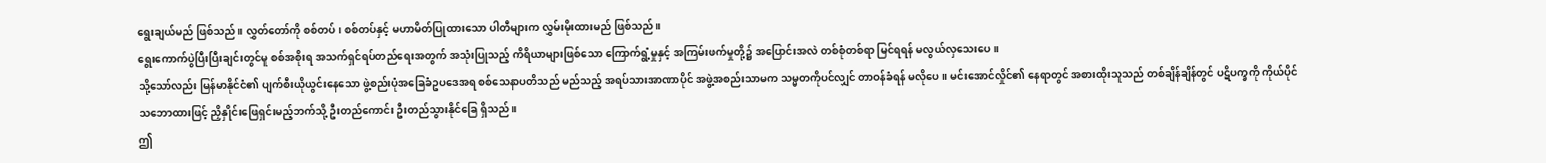ရွေးချယ်မည် ဖြစ်သည်။ လွှတ်တော်ကို စစ်တပ်၊ စစ်တပ်နှင့် မဟာမိတ်ပြုထားသော ပါတီများက လွှမ်းမိုးထားမည် ဖြစ်သည်။
ရွေးကောက်ပွဲပြီးပြီးချင်းတွင်မူ စစ်အစိုးရ အသက်ရှင်ရပ်တည်ရေးအတွက် အသုံးပြုသည့် ကိရိယာများဖြစ်သော ကြောက်ရွံ့မှုနှင့် အကြမ်းဖက်မှုတို့၌ အပြောင်းအလဲ တစ်စုံတစ်ရာ မြင်ရရန် မလွယ်လှသေးပေ။
သို့သော်လည်း မြန်မာနိုင်ငံ၏ ပျက်စီးယိုယွင်းနေသော ဖွဲ့စည်းပုံအခြေခံဥပဒေအရ စစ်သေနာပတိသည် မည်သည့် အရပ်သားအာဏာပိုင် အဖွဲ့အစည်းသာမက သမ္မတကိုပင်လျှင် တာဝန်ခံရန် မလိုပေ။ မင်းအောင်လှိုင်၏ နေရာတွင် အစားထိုးသူသည် တစ်ချိန်ချိန်တွင် ပဋိပက္ခကို ကိုယ်ပိုင်သဘောထားဖြင့် ညှိနှိုင်းဖြေရှင်းမည့်ဘက်သို့ ဦးတည်ကောင်း ဦးတည်သွားနိုင်ခြေ ရှိသည်။
ဤ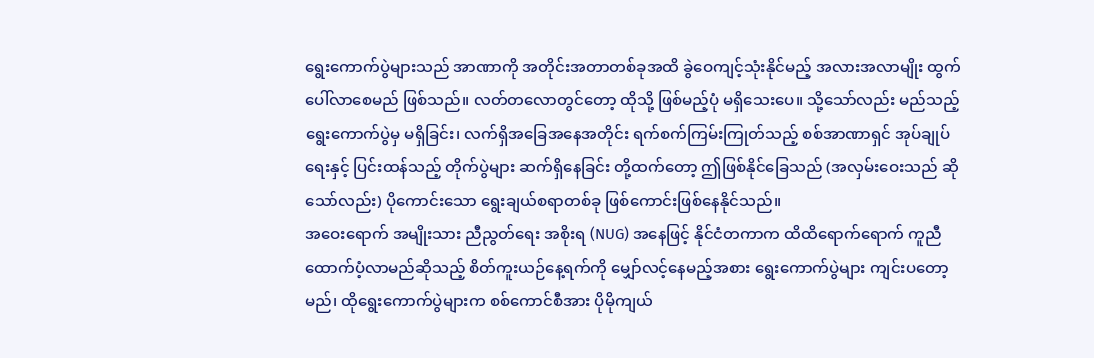ရွေးကောက်ပွဲများသည် အာဏာကို အတိုင်းအတာတစ်ခုအထိ ခွဲဝေကျင့်သုံးနိုင်မည့် အလားအလာမျိုး ထွက်ပေါ်လာစေမည် ဖြစ်သည်။ လတ်တလောတွင်တော့ ထိုသို့ ဖြစ်မည့်ပုံ မရှိသေးပေ။ သို့သော်လည်း မည်သည့်ရွေးကောက်ပွဲမှ မရှိခြင်း၊ လက်ရှိအခြေအနေအတိုင်း ရက်စက်ကြမ်းကြုတ်သည့် စစ်အာဏာရှင် အုပ်ချုပ်ရေးနှင့် ပြင်းထန်သည့် တိုက်ပွဲများ ဆက်ရှိနေခြင်း တို့ထက်တော့ ဤဖြစ်နိုင်ခြေသည် (အလှမ်းဝေးသည် ဆိုသော်လည်း) ပိုကောင်းသော ရွေးချယ်စရာတစ်ခု ဖြစ်ကောင်းဖြစ်နေနိုင်သည်။
အဝေးရောက် အမျိုးသား ညီညွတ်ရေး အစိုးရ (NUG) အနေဖြင့် နိုင်ငံတကာက ထိထိရောက်ရောက် ကူညီထောက်ပံ့လာမည်ဆိုသည့် စိတ်ကူးယဉ်နေ့ရက်ကို မျှော်လင့်နေမည့်အစား ရွေးကောက်ပွဲများ ကျင်းပတော့မည်၊ ထိုရွေးကောက်ပွဲများက စစ်ကောင်စီအား ပိုမိုကျယ်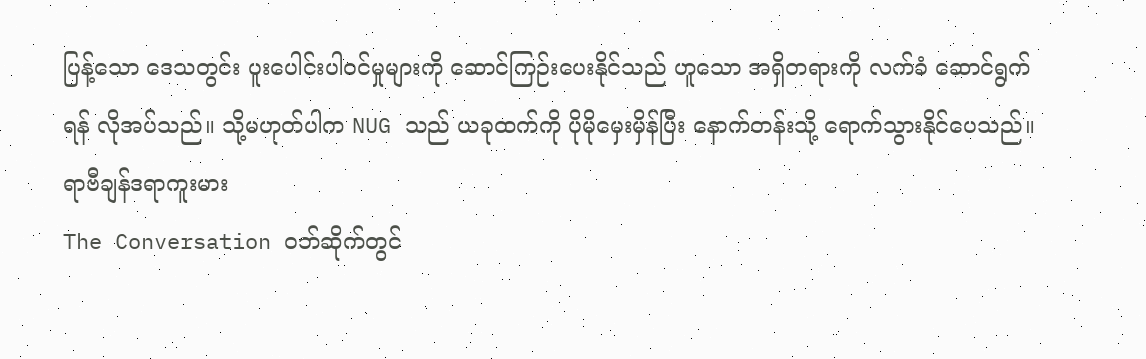ပြန့်သော ဒေသတွင်း ပူးပေါင်းပါဝင်မှုများကို ဆောင်ကြဉ်းပေးနိုင်သည် ဟူသော အရှိတရားကို လက်ခံ ဆောင်ရွက်ရန် လိုအပ်သည်။ သို့မဟုတ်ပါက NUG သည် ယခုထက်ကို ပိုမိုမှေးမှိန်ပြီး နောက်တန်းသို့ ရောက်သွားနိုင်ပေသည်။
ရာဗီချန်ဒရာကူးမား
The Conversation ဝဘ်ဆိုက်တွင်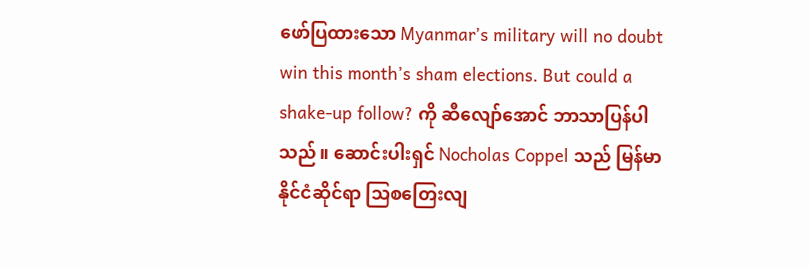ဖော်ပြထားသော Myanmar’s military will no doubt win this month’s sham elections. But could a shake-up follow? ကို ဆီလျော်အောင် ဘာသာပြန်ပါသည်။ ဆောင်းပါးရှင် Nocholas Coppel သည် မြန်မာနိုင်ငံဆိုင်ရာ သြစတြေးလျ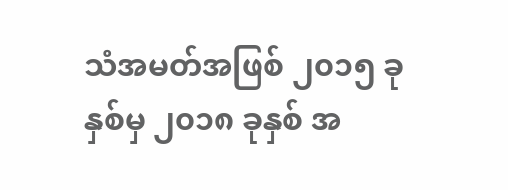သံအမတ်အဖြစ် ၂၀၁၅ ခုနှစ်မှ ၂၀၁၈ ခုနှစ် အ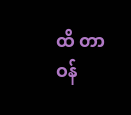ထိ တာဝန်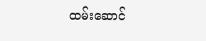ထမ်းဆောင်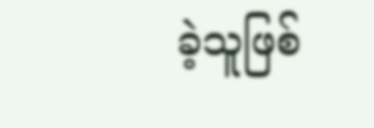ခဲ့သူဖြစ်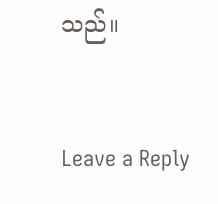သည်။


Leave a Reply